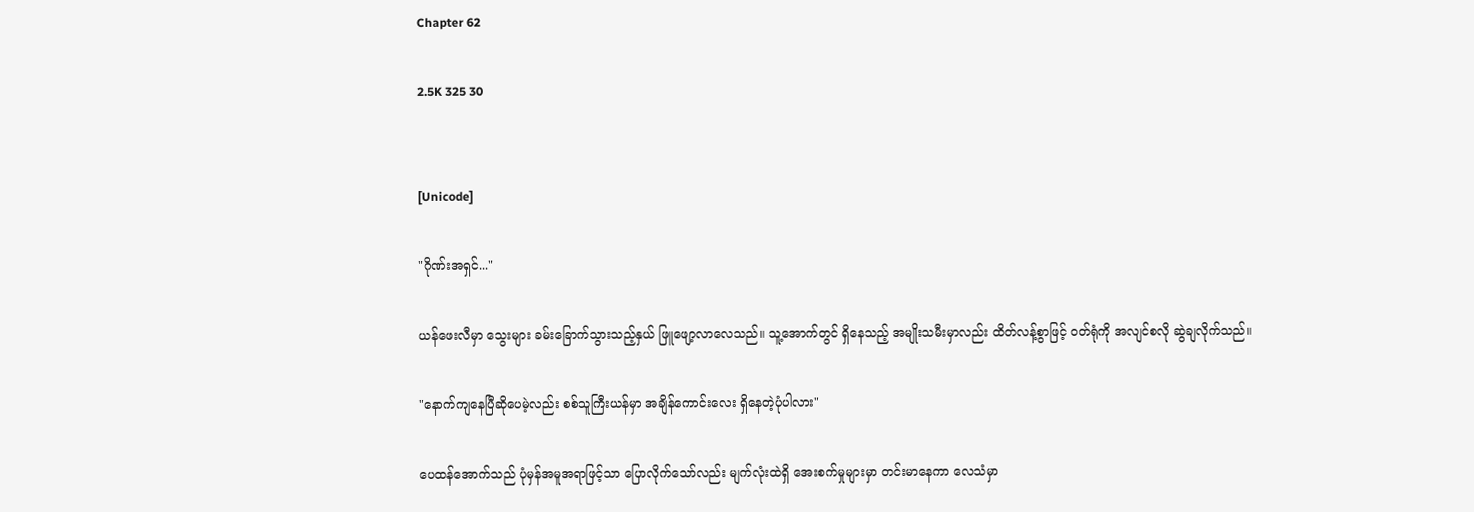Chapter 62

2.5K 325 30


[Unicode]

"ဂိုဏ်းအရှင်..."

ယန်ဖေးလီမှာ သွေးများ ခမ်းခြောက်သွားသည့်နှယ် ဖြူဖျော့လာလေသည်။ သူ့အောက်တွင် ရှိနေသည့် အမျိုးသမီးမှာလည်း ထိတ်လန့်စွာဖြင့် ဝတ်ရုံကို အလျင်စလို ဆွဲချလိုက်သည်။

"နောက်ကျနေပြီဆိုပေမဲ့လည်း စစ်သူကြီးယန်မှာ အချိန်ကောင်းလေး ရှိနေတဲ့ပုံပါလား"

ပေထန်အောက်သည် ပုံမှန်အမူအရာဖြင့်သာ ပြောလိုက်သော်လည်း မျက်လုံးထဲရှိ အေးစက်မှုများမှာ တင်းမာနေကာ လေသံမှာ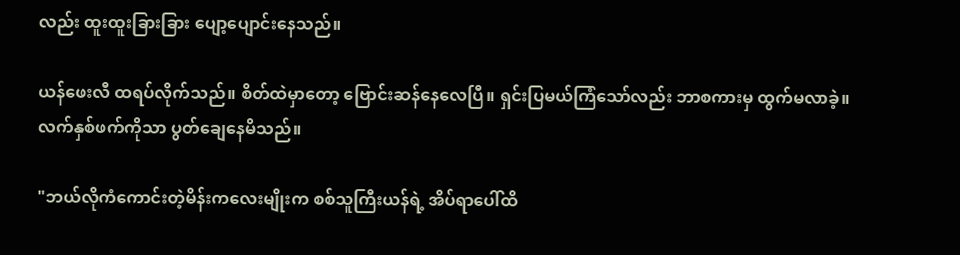လည်း ထူးထူးခြားခြား ပျော့ပျောင်းနေသည်။

ယန်ဖေးလီ ထရပ်လိုက်သည်။ စိတ်ထဲမှာတော့ ဗြောင်းဆန်နေလေပြီ။ ရှင်းပြမယ်ကြံသော်လည်း ဘာစကားမှ ထွက်မလာခဲ့။ လက်နှစ်ဖက်ကိုသာ ပွတ်ချေနေမိသည်။

"ဘယ်လိုကံကောင်းတဲ့မိန်းကလေးမျိုးက စစ်သူကြီးယန်ရဲ့ အိပ်ရာပေါ်ထိ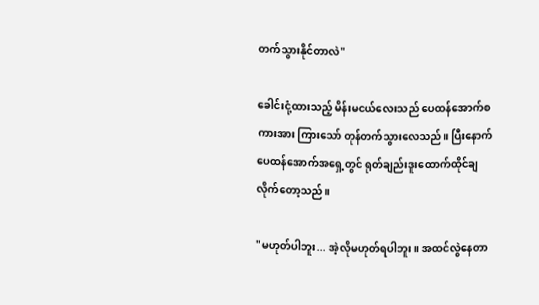တက်သွားနိုင်တာလဲ"

ခေါင်းငုံ့ထားသည့် မိန်းမငယ်လေးသည် ပေထန်အောက်စကားအား ကြားသော် တုန်တက်သွားလေသည်။ ပြီးနောက် ပေထန်အောက်အရှေ့တွင် ရုတ်ချည်းဒူးထောက်ထိုင်ချလိုက်တော့သည်။

"မဟုတ်ပါဘူး... အဲ့လိုမဟုတ်ရပါဘူး။ အထင်လွဲနေတာ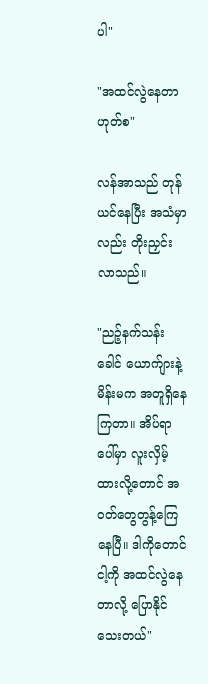ပါ"

"အထင်လွဲနေတာ ဟုတ်စ"

လန်အာသည် တုန်ယင်နေပြီး အသံမှာလည်း တိုးညှင်းလာသည်။

"ညဉ့်နက်သန်းခေါင် ယောက်ျားနဲ့ မိန်းမက အတူရှိနေကြတာ။ အိပ်ရာပေါ်မှာ လူးလှိမ့်ထားလို့တောင် အဝတ်တွေတွန့်ကြေနေပြီ။ ဒါကိုတောင် ငါ့ကို အထင်လွဲနေတာလို့ ပြောနိုင်သေးတယ်"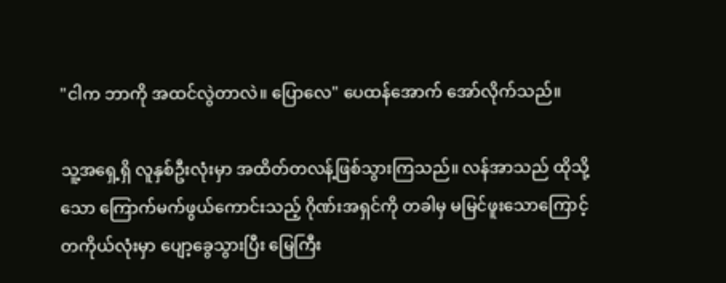"ငါက ဘာကို အထင်လွဲတာလဲ။ ပြောလေ" ပေထန်အောက် အော်လိုက်သည်။

သူ့အရှေ့ရှိ လူနှစ်ဦးလုံးမှာ အထိတ်တလန့်ဖြစ်သွားကြသည်။ လန်အာသည် ထိုသို့သော ကြောက်မက်ဖွယ်ကောင်းသည့် ဂိုဏ်းအရှင်ကို တခါမှ မမြင်ဖူးသောကြောင့် တကိုယ်လုံးမှာ ပျော့ခွေသွားပြီး မြေကြီး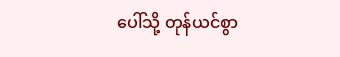ပေါ်သို့ တုန်ယင်စွာ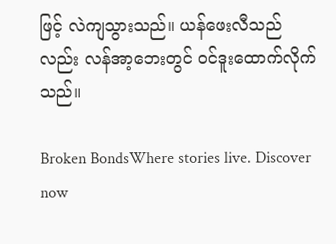ဖြင့် လဲကျသွားသည်။ ယန်ဖေးလီသည်လည်း လန်အာ့ဘေးတွင် ဝင်ဒူးထောက်လိုက်သည်။

Broken BondsWhere stories live. Discover now